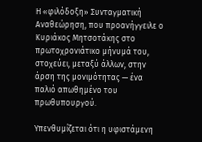Η «φιλόδοξη» Συνταγματική Αναθεώρηση, που προανήγγειλε ο Κυριάκος Μητσοτάκης στο πρωτοχρονιάτικο μήνυμά του, στοχεύει, μεταξύ άλλων, στην άρση της μονιμότητας — ένα παλιό απωθημένο του πρωθυπουργού.

Υπενθυμίζεται ότι η υφιστάμενη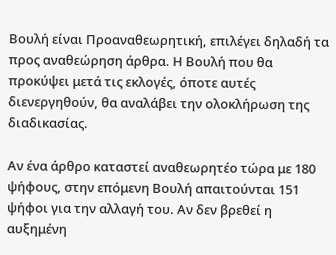Βουλή είναι Προαναθεωρητική, επιλέγει δηλαδή τα προς αναθεώρηση άρθρα. Η Βουλή που θα προκύψει μετά τις εκλογές, όποτε αυτές διενεργηθούν, θα αναλάβει την ολοκλήρωση της διαδικασίας.

Αν ένα άρθρο καταστεί αναθεωρητέο τώρα με 180 ψήφους, στην επόμενη Βουλή απαιτούνται 151 ψήφοι για την αλλαγή του. Αν δεν βρεθεί η αυξημένη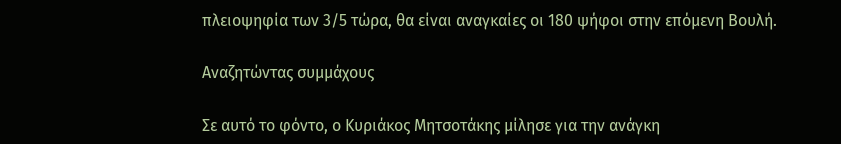πλειοψηφία των 3/5 τώρα, θα είναι αναγκαίες οι 180 ψήφοι στην επόμενη Βουλή.

Αναζητώντας συμμάχους

Σε αυτό το φόντο, ο Κυριάκος Μητσοτάκης μίλησε για την ανάγκη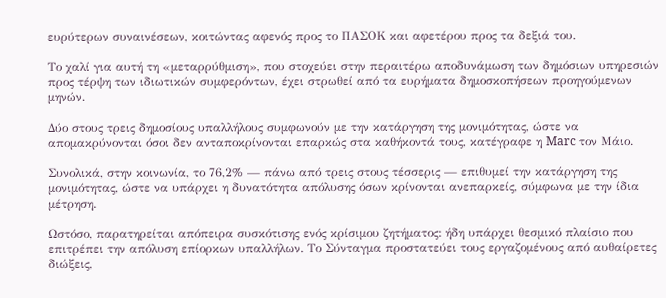ευρύτερων συναινέσεων, κοιτώντας αφενός προς το ΠΑΣΟΚ και αφετέρου προς τα δεξιά του.

Το χαλί για αυτή τη «μεταρρύθμιση», που στοχεύει στην περαιτέρω αποδυνάμωση των δημόσιων υπηρεσιών προς τέρψη των ιδιωτικών συμφερόντων, έχει στρωθεί από τα ευρήματα δημοσκοπήσεων προηγούμενων μηνών.

Δύο στους τρεις δημοσίους υπαλλήλους συμφωνούν με την κατάργηση της μονιμότητας, ώστε να απομακρύνονται όσοι δεν ανταποκρίνονται επαρκώς στα καθήκοντά τους, κατέγραφε η Marc τον Μάιο.

Συνολικά, στην κοινωνία, το 76,2% — πάνω από τρεις στους τέσσερις — επιθυμεί την κατάργηση της μονιμότητας, ώστε να υπάρχει η δυνατότητα απόλυσης όσων κρίνονται ανεπαρκείς, σύμφωνα με την ίδια μέτρηση.

Ωστόσο, παρατηρείται απόπειρα συσκότισης ενός κρίσιμου ζητήματος: ήδη υπάρχει θεσμικό πλαίσιο που επιτρέπει την απόλυση επίορκων υπαλλήλων. Το Σύνταγμα προστατεύει τους εργαζομένους από αυθαίρετες διώξεις,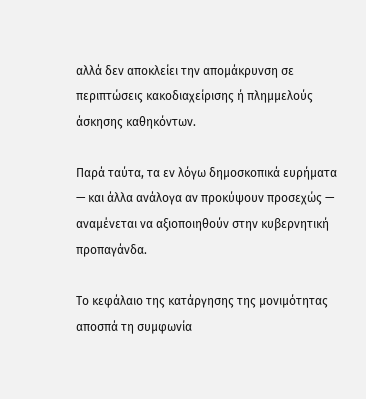αλλά δεν αποκλείει την απομάκρυνση σε περιπτώσεις κακοδιαχείρισης ή πλημμελούς άσκησης καθηκόντων.

Παρά ταύτα, τα εν λόγω δημοσκοπικά ευρήματα — και άλλα ανάλογα αν προκύψουν προσεχώς — αναμένεται να αξιοποιηθούν στην κυβερνητική προπαγάνδα.

Το κεφάλαιο της κατάργησης της μονιμότητας αποσπά τη συμφωνία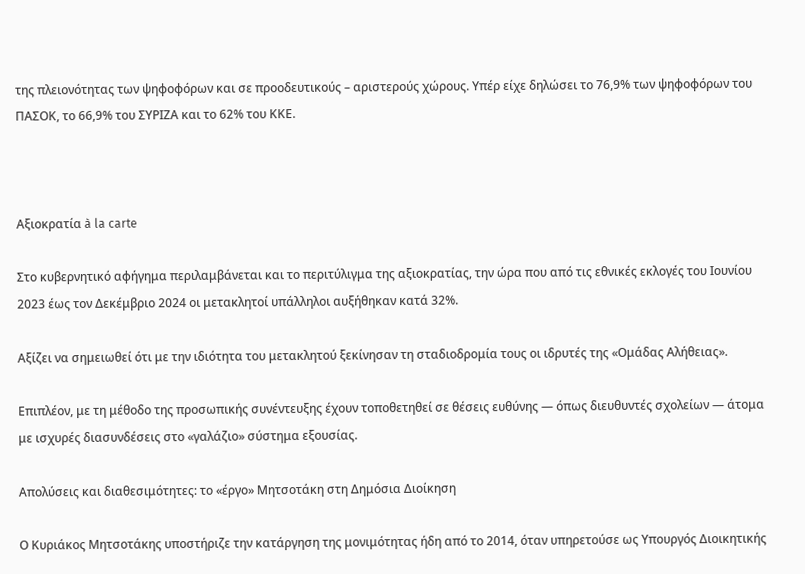της πλειονότητας των ψηφοφόρων και σε προοδευτικούς – αριστερούς χώρους. Υπέρ είχε δηλώσει το 76,9% των ψηφοφόρων του ΠΑΣΟΚ, το 66,9% του ΣΥΡΙΖΑ και το 62% του ΚΚΕ.



Αξιοκρατία à la carte

Στο κυβερνητικό αφήγημα περιλαμβάνεται και το περιτύλιγμα της αξιοκρατίας, την ώρα που από τις εθνικές εκλογές του Ιουνίου 2023 έως τον Δεκέμβριο 2024 οι μετακλητοί υπάλληλοι αυξήθηκαν κατά 32%.

Αξίζει να σημειωθεί ότι με την ιδιότητα του μετακλητού ξεκίνησαν τη σταδιοδρομία τους οι ιδρυτές της «Ομάδας Αλήθειας».

Επιπλέον, με τη μέθοδο της προσωπικής συνέντευξης έχουν τοποθετηθεί σε θέσεις ευθύνης — όπως διευθυντές σχολείων — άτομα με ισχυρές διασυνδέσεις στο «γαλάζιο» σύστημα εξουσίας.

Απολύσεις και διαθεσιμότητες: το «έργο» Μητσοτάκη στη Δημόσια Διοίκηση

Ο Κυριάκος Μητσοτάκης υποστήριζε την κατάργηση της μονιμότητας ήδη από το 2014, όταν υπηρετούσε ως Υπουργός Διοικητικής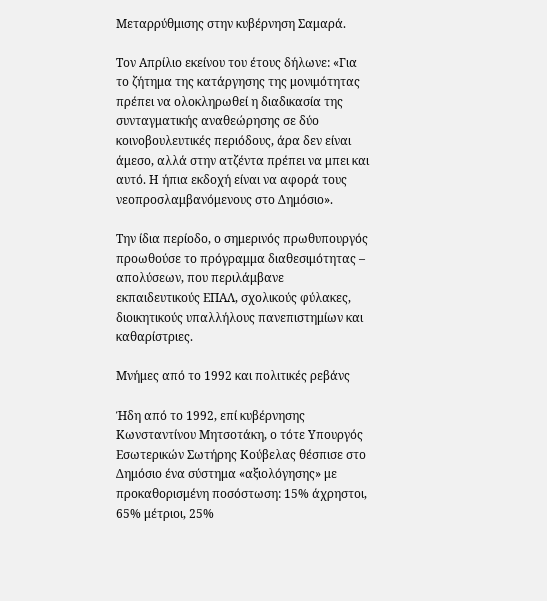Μεταρρύθμισης στην κυβέρνηση Σαμαρά.

Τον Απρίλιο εκείνου του έτους δήλωνε: «Για το ζήτημα της κατάργησης της μονιμότητας πρέπει να ολοκληρωθεί η διαδικασία της συνταγματικής αναθεώρησης σε δύο κοινοβουλευτικές περιόδους, άρα δεν είναι άμεσο, αλλά στην ατζέντα πρέπει να μπει και αυτό. Η ήπια εκδοχή είναι να αφορά τους νεοπροσλαμβανόμενους στο Δημόσιο».

Την ίδια περίοδο, ο σημερινός πρωθυπουργός προωθούσε το πρόγραμμα διαθεσιμότητας – απολύσεων, που περιλάμβανε εκπαιδευτικούς ΕΠΑΛ, σχολικούς φύλακες, διοικητικούς υπαλλήλους πανεπιστημίων και καθαρίστριες.

Μνήμες από το 1992 και πολιτικές ρεβάνς

Ήδη από το 1992, επί κυβέρνησης Κωνσταντίνου Μητσοτάκη, ο τότε Υπουργός Εσωτερικών Σωτήρης Κούβελας θέσπισε στο Δημόσιο ένα σύστημα «αξιολόγησης» με προκαθορισμένη ποσόστωση: 15% άχρηστοι, 65% μέτριοι, 25%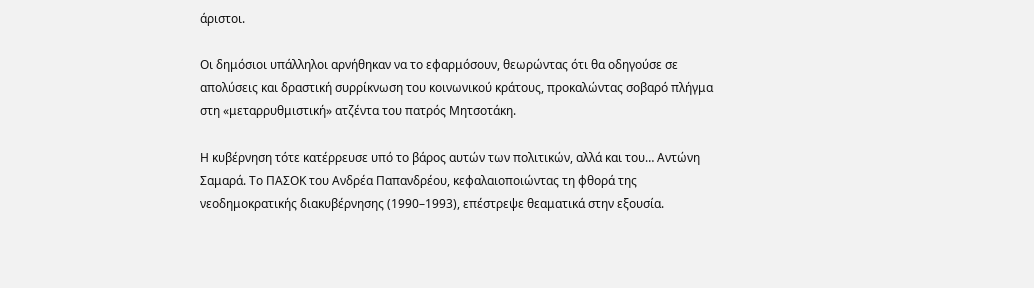άριστοι.

Οι δημόσιοι υπάλληλοι αρνήθηκαν να το εφαρμόσουν, θεωρώντας ότι θα οδηγούσε σε απολύσεις και δραστική συρρίκνωση του κοινωνικού κράτους, προκαλώντας σοβαρό πλήγμα στη «μεταρρυθμιστική» ατζέντα του πατρός Μητσοτάκη.

Η κυβέρνηση τότε κατέρρευσε υπό το βάρος αυτών των πολιτικών, αλλά και του… Αντώνη Σαμαρά. Το ΠΑΣΟΚ του Ανδρέα Παπανδρέου, κεφαλαιοποιώντας τη φθορά της νεοδημοκρατικής διακυβέρνησης (1990–1993), επέστρεψε θεαματικά στην εξουσία.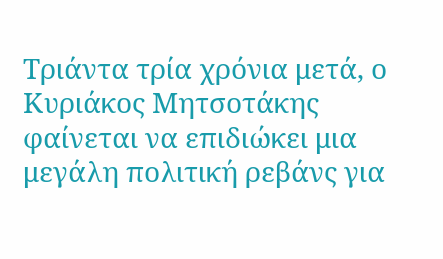Τριάντα τρία χρόνια μετά, ο Κυριάκος Μητσοτάκης φαίνεται να επιδιώκει μια μεγάλη πολιτική ρεβάνς για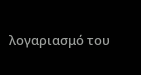λογαριασμό του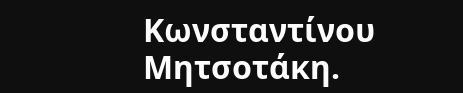Κωνσταντίνου Μητσοτάκη.